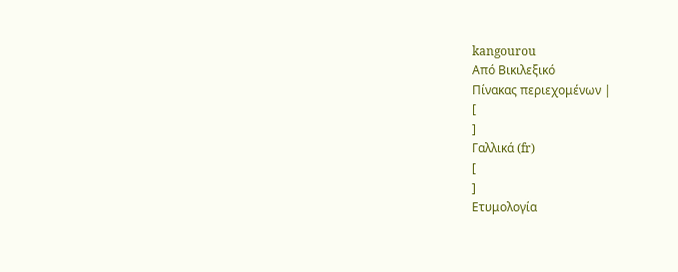kangourou
Από Βικιλεξικό
Πίνακας περιεχομένων |
[
]
Γαλλικά (fr)
[
]
Ετυμολογία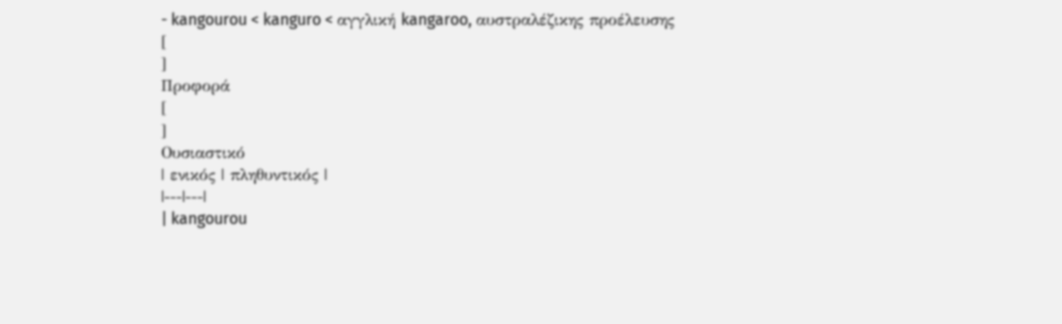- kangourou < kanguro < αγγλική kangaroo, αυστραλέζικης προέλευσης
[
]
Προφορά
[
]
Ουσιαστικό
| ενικός | πληθυντικός |
|---|---|
| kangourou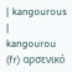| kangourous |
kangourou (fr) αρσενικό